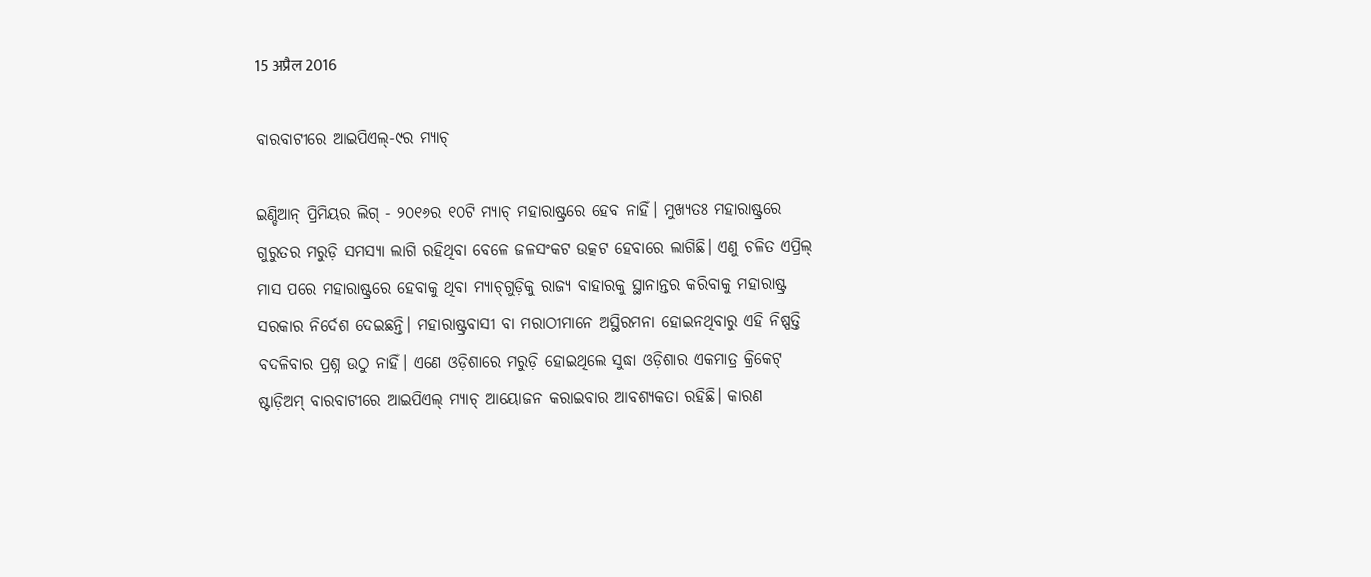15 अप्रैल 2016

ବାରବାଟୀରେ ଆଇପିଏଲ୍‌-୯ର ମ୍ୟାଚ୍‌

ଇଣ୍ଡିଆନ୍‌ ପ୍ରିମିୟର ଲିଗ୍‌ - ୨୦୧୬ର ୧୦ଟି ମ୍ୟାଚ୍‌ ମହାରାଷ୍ଟ୍ରରେ ହେବ ନାହିଁ। ମୁଖ୍ୟତଃ ମହାରାଷ୍ଟ୍ରରେ ଗୁରୁତର ମରୁଡ଼ି ସମସ୍ୟା ଲାଗି ରହିଥିବା ବେଳେ ଜଳସଂକଟ ଉତ୍କଟ ହେବାରେ ଲାଗିଛି। ଏଣୁ ଚଳିତ ଏପ୍ରିଲ୍‌ ମାସ ପରେ ମହାରାଷ୍ଟ୍ରରେ ହେବାକୁ ଥିବା ମ୍ୟାଚ୍‌ଗୁଡ଼ିକୁ ରାଜ୍ୟ ବାହାରକୁ ସ୍ଥାନାନ୍ତର କରିବାକୁ ମହାରାଷ୍ଟ୍ର ସରକାର ନିର୍ଦେଶ ଦେଇଛନ୍ତି। ମହାରାଷ୍ଟ୍ରବାସୀ ବା ମରାଠୀମାନେ ଅସ୍ଥିରମନା ହୋଇନଥିବାରୁ ଏହି ନିଷ୍ପତ୍ତି ବଦଳିବାର ପ୍ରଶ୍ନ ଉଠୁ ନାହିଁ। ଏଣେ ଓଡ଼ିଶାରେ ମରୁଡ଼ି ହୋଇଥିଲେ ସୁଦ୍ଧା ଓଡ଼ିଶାର ଏକମାତ୍ର କ୍ରିକେଟ୍‌ ଷ୍ଟାଡ଼ିଅମ୍‌ ବାରବାଟୀରେ ଆଇପିଏଲ୍‌ ମ୍ୟାଚ୍‌ ଆୟୋଜନ କରାଇବାର ଆବଶ୍ୟକତା ରହିଛି। କାରଣ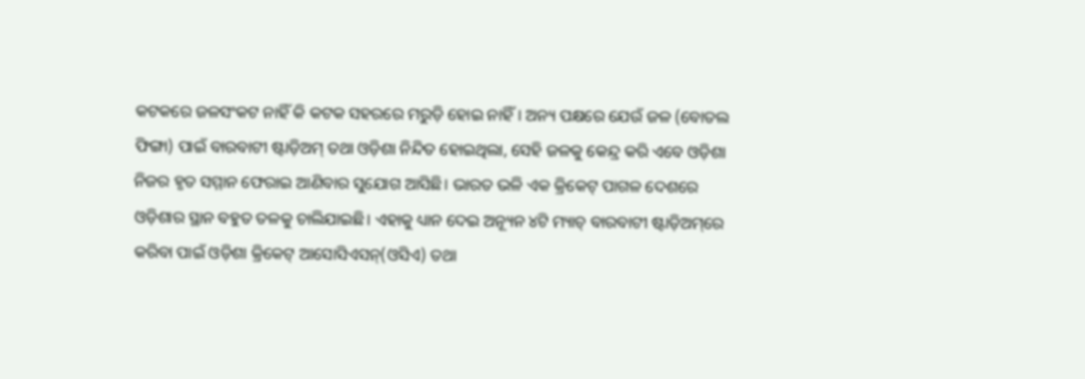କଟକରେ ଜଳସଂକଟ ନାହିଁ କି କଟକ ସହରରେ ମରୁଡ଼ି ହୋଇ ନାହିଁ। ଅନ୍ୟ ପକ୍ଷରେ ଯେଉଁ ଜଳ (ବୋତଲ ଫିଙ୍ଗା) ପାଇଁ ବାରବାଟୀ ଷ୍ଟାଡ଼ିଅମ୍‌ ତଥା ଓଡ଼ିଶା ନିନ୍ଦିତ ହୋଇଥିଲା, ସେହି ଜଳକୁ କେନ୍ଦ୍ର କରି ଏବେ ଓଡ଼ିଶା ନିଜର ହୃତ ସମ୍ମାନ ଫେରାଇ ଆଣିବାର ସୁଯୋଗ ଆସିଛି। ଭାରତ ଭଳି ଏକ କ୍ରିକେଟ୍‌ ପାଗଳ ଦେଶରେ ଓଡ଼ିଶାର ସ୍ଥାନ ବହୁତ ତଳକୁ ଚାଲିଯାଇଛି। ଏହାକୁ ଧ୍ୟାନ ଦେଇ ଅନ୍ୟୂନ ୪ଟି ମ୍ୟାଚ୍‌ ବାରବାଟୀ ଷ୍ଟାଡ଼ିଅମ୍‌ରେ କରିବା ପାଇଁ ଓଡ଼ିଶା କ୍ରିକେଟ୍‌ ଆସୋସିଏସନ୍‌(ଓସିଏ) ତଥା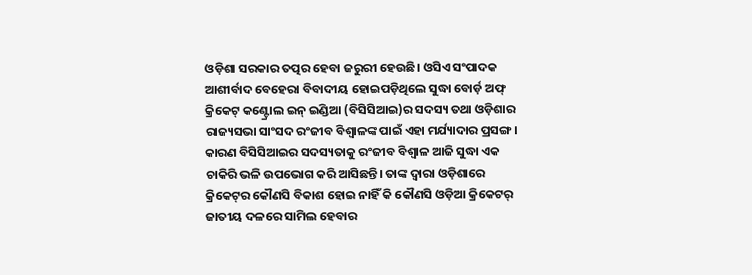ଓଡ଼ିଶା ସରକାର ତତ୍ପର ହେବା ଜରୁରୀ ହେଉଛି। ଓସିଏ ସଂପାଦକ ଆଶୀର୍ବାଦ ବେହେରା ବିବାଦୀୟ ହୋଇପଡ଼ିଥିଲେ ସୁଦ୍ଧା ବୋର୍ଡ଼ ଅଫ୍‌ କ୍ରିକେଟ୍‌ କଣ୍ଟ୍ରୋଲ ଇନ୍‌ ଇଣ୍ଡିଆ (ବିସିସିଆଇ)ର ସଦସ୍ୟ ତଥା ଓଡ଼ିଶାର ରାଜ୍ୟସଭା ସାଂସଦ ରଂଜୀବ ବିଶ୍ଵାଳଙ୍କ ପାଇଁ ଏହା ମର୍ଯ୍ୟାଦାର ପ୍ରସଙ୍ଗ। କାରଣ ବିସିସିଆଇର ସଦସ୍ୟତାକୁ ରଂଜୀବ ବିଶ୍ଵାଳ ଆଜି ସୁଦ୍ଧା ଏକ ଚାକିରି ଭଳି ଉପଭୋଗ କରି ଆସିଛନ୍ତି। ତାଙ୍କ ଦ୍ଵାରା ଓଡ଼ିଶାରେ କ୍ରିକେଟ୍‌ର କୌଣସି ବିକାଶ ହୋଇ ନାହିଁ କି କୌଣସି ଓଡ଼ିଆ କ୍ରିକେଟର୍‌ ଜାତୀୟ ଦଳରେ ସାମିଲ ହେବାର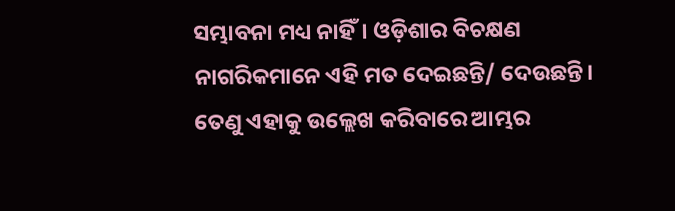ସମ୍ଭାବନା ମଧ୍ୟ ନାହିଁ। ଓଡ଼ିଶାର ବିଚକ୍ଷଣ ନାଗରିକମାନେ ଏହି ମତ ଦେଇଛନ୍ତି/ ଦେଉଛନ୍ତି। ତେଣୁ ଏହାକୁ ଉଲ୍ଲେଖ କରିବାରେ ଆମ୍ଭର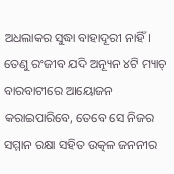ଅଧଲାକର ସୁଦ୍ଧା ବାହାଦୂରୀ ନାହିଁ। ତେଣୁ ରଂଜୀବ ଯଦି ଅନ୍ୟୂନ ୪ଟି ମ୍ୟାଚ୍‌ ବାରବାଟୀରେ ଆୟୋଜନ କରାଇପାରିବେ, ତେବେ ସେ ନିଜର ସମ୍ମାନ ରକ୍ଷା ସହିତ ଉତ୍କଳ ଜନନୀର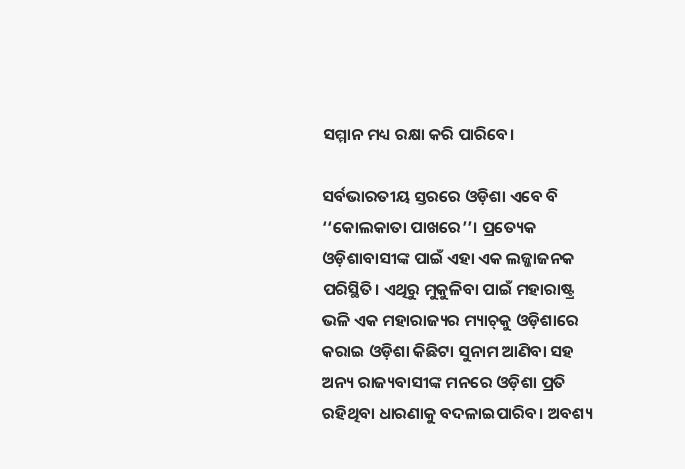ସମ୍ମାନ ମଧ୍ୟ ରକ୍ଷା କରି ପାରିବେ।

ସର୍ବଭାରତୀୟ ସ୍ତରରେ ଓଡ଼ିଶା ଏବେ ବି ‘‘କୋଲକାତା ପାଖରେ’’। ପ୍ରତ୍ୟେକ ଓଡ଼ିଶାବାସୀଙ୍କ ପାଇଁ ଏହା ଏକ ଲଜ୍ଜାଜନକ ପରିସ୍ଥିତି। ଏଥିରୁ ମୁକୁଳିବା ପାଇଁ ମହାରାଷ୍ଟ୍ର ଭଳି ଏକ ମହାରାଜ୍ୟର ମ୍ୟାଚ୍‌କୁ ଓଡ଼ିଶାରେ କରାଇ ଓଡ଼ିଶା କିଛିଟା ସୁନାମ ଆଣିବା ସହ ଅନ୍ୟ ରାଜ୍ୟବାସୀଙ୍କ ମନରେ ଓଡ଼ିଶା ପ୍ରତି ରହିଥିବା ଧାରଣାକୁ ବଦଳାଇପାରିବ। ଅବଶ୍ୟ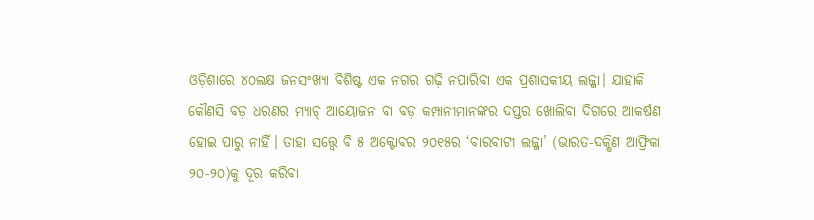ଓଡ଼ିଶାରେ ୪୦ଲକ୍ଷ ଜନସଂଖ୍ୟା ବିଶିଷ୍ଟ ଏକ ନଗର ଗଢ଼ି ନପାରିବା ଏକ ପ୍ରଶାସକୀୟ ଲଜ୍ଜା। ଯାହାକି କୌଣସି ବଡ଼ ଧରଣର ମ୍ୟାଚ୍‌ ଆୟୋଜନ ବା ବଡ଼ କମ୍ପାନୀମାନଙ୍କର ଦପ୍ତର ଖୋଲିବା ଦିଗରେ ଆକର୍ଷଣ ହୋଇ ପାରୁ ନାହିଁ। ତାହା ସତ୍ତ୍ଵେ ବି ୫ ଅକ୍ଟୋବର ୨୦୧୫ର ‘ବାରବାଟୀ ଲଜ୍ଜା’ (ଭାରତ-ଦକ୍ଷିଣ ଆଫ୍ରିକା ୨୦-୨୦)କୁ ଦୂର କରିବା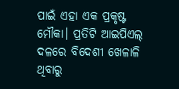ପାଇଁ ଏହା ଏକ ପ୍ରକୃଷ୍ଟ ମୌକା। ପ୍ରତିଟି ଆଇପିଏଲ୍‌ ଦଳରେ ବିଦେଶୀ ଖେଳାଳି ଥିବାରୁ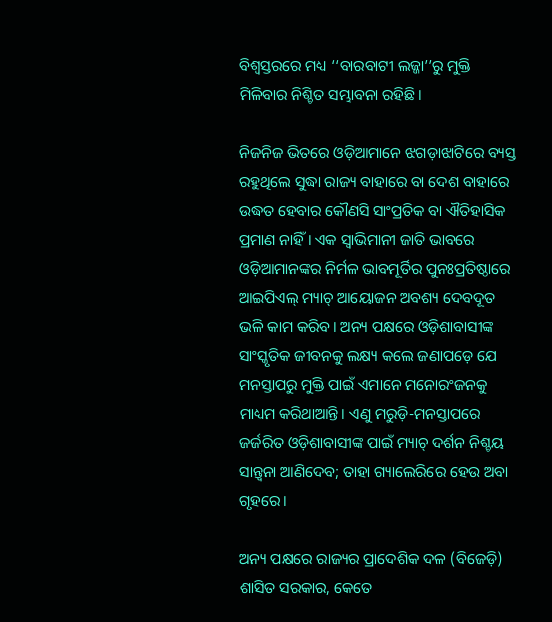ବିଶ୍ଵସ୍ତରରେ ମଧ୍ୟ ‘‘ବାରବାଟୀ ଲଜ୍ଜା’’ରୁ ମୁକ୍ତି ମିଳିବାର ନିଶ୍ଚିତ ସମ୍ଭାବନା ରହିଛି।

ନିଜନିଜ ଭିତରେ ଓଡ଼ିଆମାନେ ଝଗଡ଼ାଝାଟିରେ ବ୍ୟସ୍ତ ରହୁଥିଲେ ସୁଦ୍ଧା ରାଜ୍ୟ ବାହାରେ ବା ଦେଶ ବାହାରେ ଉଦ୍ଧତ ହେବାର କୌଣସି ସାଂପ୍ରତିକ ବା ଐତିହାସିକ ପ୍ରମାଣ ନାହିଁ। ଏକ ସ୍ଵାଭିମାନୀ ଜାତି ଭାବରେ ଓଡ଼ିଆମାନଙ୍କର ନିର୍ମଳ ଭାବମୂର୍ତିର ପୁନଃପ୍ରତିଷ୍ଠାରେ ଆଇପିଏଲ୍‌ ମ୍ୟାଚ୍‌ ଆୟୋଜନ ଅବଶ୍ୟ ଦେବଦୂତ ଭଳି କାମ କରିବ। ଅନ୍ୟ ପକ୍ଷରେ ଓଡ଼ିଶାବାସୀଙ୍କ ସାଂସ୍କୃତିକ ଜୀବନକୁ ଲକ୍ଷ୍ୟ କଲେ ଜଣାପଡ଼େ ଯେ ମନସ୍ତାପରୁ ମୁକ୍ତି ପାଇଁ ଏମାନେ ମନୋରଂଜନକୁ ମାଧ୍ୟମ କରିଥାଆନ୍ତି। ଏଣୁ ମରୁଡ଼ି-ମନସ୍ତାପରେ ଜର୍ଜରିତ ଓଡ଼ିଶାବାସୀଙ୍କ ପାଇଁ ମ୍ୟାଚ୍‌ ଦର୍ଶନ ନିଶ୍ଚୟ ସାନ୍ତ୍ଵନା ଆଣିଦେବ; ତାହା ଗ୍ୟାଲେରିରେ ହେଉ ଅବା ଗୃହରେ।

ଅନ୍ୟ ପକ୍ଷରେ ରାଜ୍ୟର ପ୍ରାଦେଶିକ ଦଳ (ବିଜେଡ଼ି) ଶାସିତ ସରକାର, କେତେ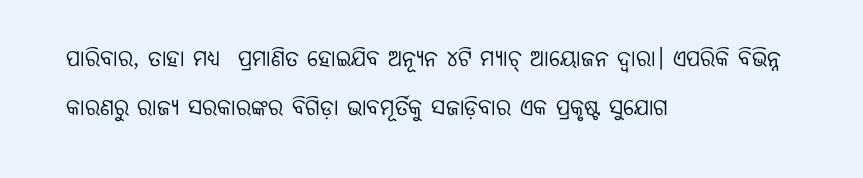ପାରିବାର, ତାହା ମଧ୍ୟ  ପ୍ରମାଣିତ ହୋଇଯିବ ଅନ୍ୟୂନ ୪ଟି ମ୍ୟାଚ୍‌ ଆୟୋଜନ ଦ୍ଵାରା। ଏପରିକି ବିଭିନ୍ନ କାରଣରୁ ରାଜ୍ୟ ସରକାରଙ୍କର ବିଗିଡ଼ା ଭାବମୂର୍ତିକୁ ସଜାଡ଼ିବାର ଏକ ପ୍ରକୃଷ୍ଟ ସୁଯୋଗ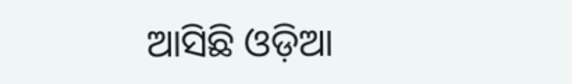ଆସିଛି ଓଡ଼ିଆ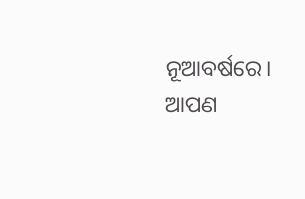ନୂଆବର୍ଷରେ। ଆପଣ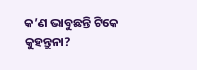କ’ଣ ଭାବୁଛନ୍ତି ଟିକେ କୁହନ୍ତୁନା?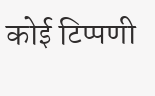कोई टिप्पणी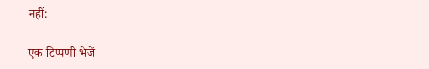नहीं:

एक टिप्पणी भेजें